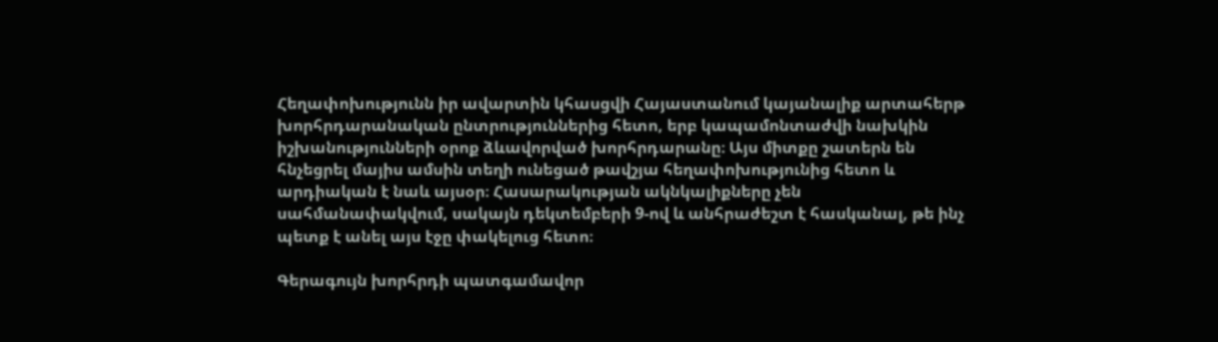Հեղափոխությունն իր ավարտին կհասցվի Հայաստանում կայանալիք արտահերթ խորհրդարանական ընտրություններից հետո, երբ կապամոնտաժվի նախկին իշխանությունների օրոք ձևավորված խորհրդարանը։ Այս միտքը շատերն են հնչեցրել մայիս ամսին տեղի ունեցած թավշյա հեղափոխությունից հետո և արդիական է նաև այսօր։ Հասարակության ակնկալիքները չեն սահմանափակվում, սակայն դեկտեմբերի 9-ով և անհրաժեշտ է հասկանալ, թե ինչ պետք է անել այս էջը փակելուց հետո։

Գերագույն խորհրդի պատգամավոր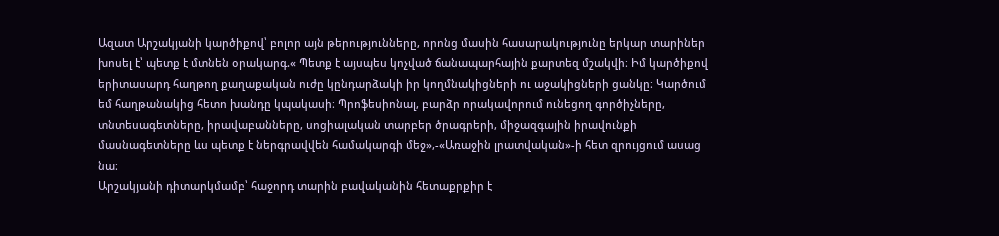Ազատ Արշակյանի կարծիքով՝ բոլոր այն թերությունները, որոնց մասին հասարակությունը երկար տարիներ խոսել է՝ պետք է մտնեն օրակարգ.« Պետք է այսպես կոչված ճանապարհային քարտեզ մշակվի։ Իմ կարծիքով երիտասարդ հաղթող քաղաքական ուժը կընդարձակի իր կողմնակիցների ու աջակիցների ցանկը։ Կարծում եմ հաղթանակից հետո խանդը կպակասի։ Պրոֆեսիոնալ, բարձր որակավորում ունեցող գործիչները, տնտեսագետները, իրավաբանները, սոցիալական տարբեր ծրագրերի, միջազգային իրավունքի մասնագետները ևս պետք է ներգրավվեն համակարգի մեջ»,-«Առաջին լրատվական»-ի հետ զրույցում ասաց նա։
Արշակյանի դիտարկմամբ՝ հաջորդ տարին բավականին հետաքրքիր է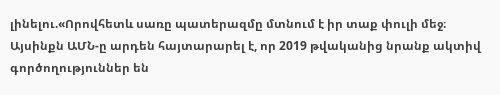լինելու.«Որովհետև սառը պատերազմը մտնում է իր տաք փուլի մեջ։ Այսինքն ԱՄՆ-ը արդեն հայտարարել է, որ 2019 թվականից նրանք ակտիվ գործողություններ են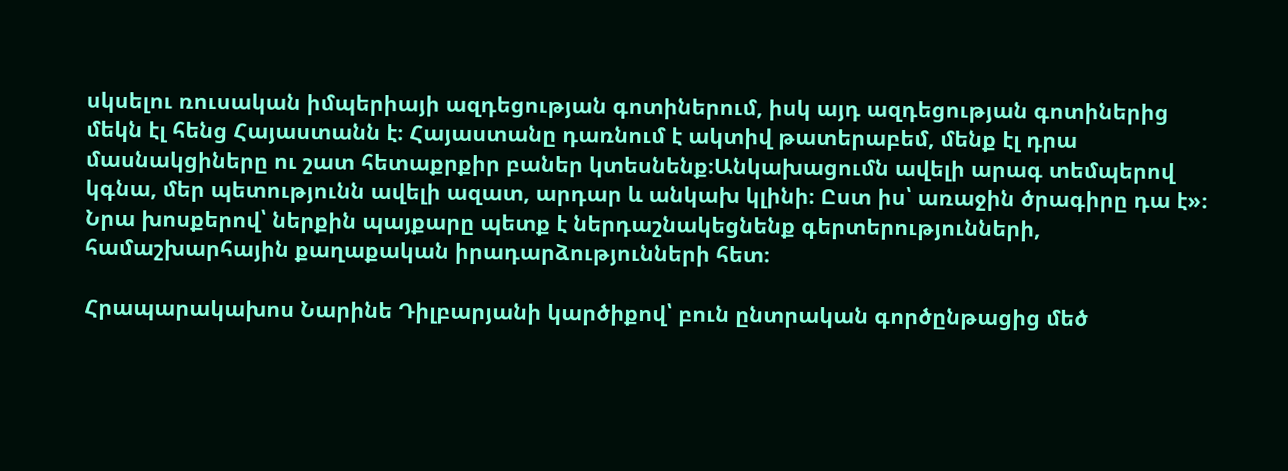սկսելու ռուսական իմպերիայի ազդեցության գոտիներում, իսկ այդ ազդեցության գոտիներից մեկն էլ հենց Հայաստանն է։ Հայաստանը դառնում է ակտիվ թատերաբեմ, մենք էլ դրա մասնակցիները ու շատ հետաքրքիր բաներ կտեսնենք։Անկախացումն ավելի արագ տեմպերով կգնա, մեր պետությունն ավելի ազատ, արդար և անկախ կլինի։ Ըստ իս՝ առաջին ծրագիրը դա է»։
Նրա խոսքերով՝ ներքին պայքարը պետք է ներդաշնակեցնենք գերտերությունների, համաշխարհային քաղաքական իրադարձությունների հետ։

Հրապարակախոս Նարինե Դիլբարյանի կարծիքով՝ բուն ընտրական գործընթացից մեծ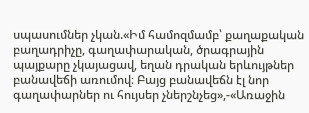սպասումներ չկան.«Իմ համոզմամբ՝ քաղաքական բաղադրիչը, գաղափարական, ծրագրային պայքարը չկայացավ, եղան դրական երևույթներ բանավեճի առումով։ Բայց բանավեճն էլ նոր գաղափարներ ու հույսեր չներշնչեց»,-«Առաջին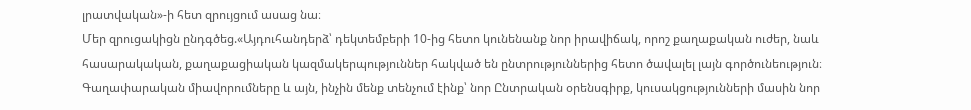լրատվական»-ի հետ զրույցում ասաց նա։
Մեր զրուցակիցն ընդգծեց.«Այդուհանդերձ՝ դեկտեմբերի 10-ից հետո կունենանք նոր իրավիճակ, որոշ քաղաքական ուժեր, նաև հասարակական, քաղաքացիական կազմակերպություններ հակված են ընտրություններից հետո ծավալել լայն գործունեություն։ Գաղափարական միավորումները և այն, ինչին մենք տենչում էինք՝ նոր Ընտրական օրենսգիրք, կուսակցությունների մասին նոր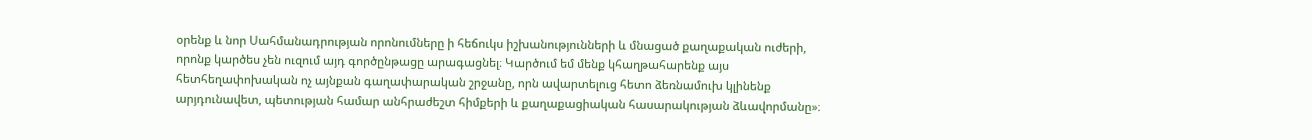օրենք և նոր Սահմանադրության որոնումները ի հեճուկս իշխանությունների և մնացած քաղաքական ուժերի, որոնք կարծես չեն ուզում այդ գործընթացը արագացնել։ Կարծում եմ մենք կհաղթահարենք այս հետհեղափոխական ոչ այնքան գաղափարական շրջանը, որն ավարտելուց հետո ձեռնամուխ կլինենք արյդունավետ, պետության համար անհրաժեշտ հիմքերի և քաղաքացիական հասարակության ձևավորմանը»։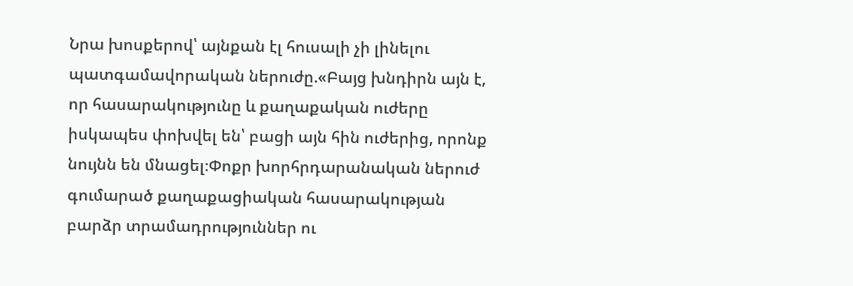Նրա խոսքերով՝ այնքան էլ հուսալի չի լինելու պատգամավորական ներուժը.«Բայց խնդիրն այն է, որ հասարակությունը և քաղաքական ուժերը իսկապես փոխվել են՝ բացի այն հին ուժերից, որոնք նույնն են մնացել։Փոքր խորհրդարանական ներուժ գումարած քաղաքացիական հասարակության բարձր տրամադրություններ ու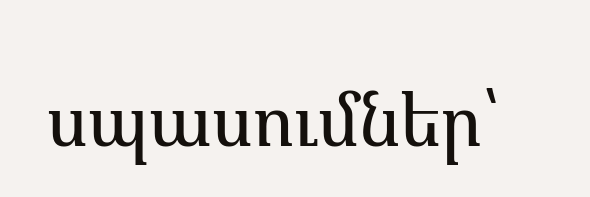սպասումներ՝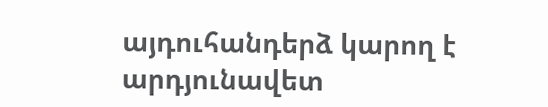այդուհանդերձ կարող է արդյունավետ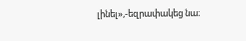լինել»,-եզրափակեց նա։